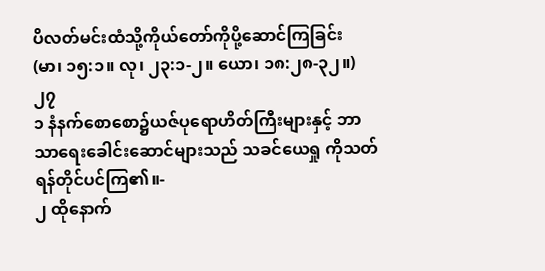ပိလတ်မင်းထံသို့ကိုယ်တော်ကိုပို့ဆောင်ကြခြင်း
(မာ၊ ၁၅:၁။ လု၊ ၂၃:၁-၂။ ယော၊ ၁၈:၂၈-၃၂။)
၂၇
၁ နံနက်စောစော၌ယဇ်ပုရောဟိတ်ကြီးများနှင့် ဘာသာရေးခေါင်းဆောင်များသည် သခင်ယေရှု ကိုသတ်ရန်တိုင်ပင်ကြ၏။-
၂ ထိုနောက်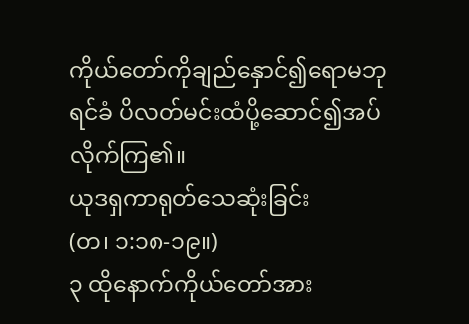ကိုယ်တော်ကိုချည်နှောင်၍ရောမဘုရင်ခံ ပိလတ်မင်းထံပို့ဆောင်၍အပ်လိုက်ကြ၏။
ယုဒရှကာရုတ်သေဆုံးခြင်း
(တ၊ ၁:၁၈-၁၉။)
၃ ထိုနောက်ကိုယ်တော်အား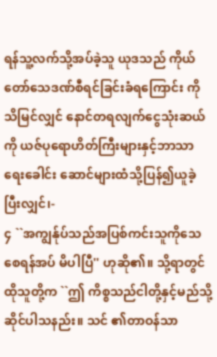ရန်သူ့လက်သို့အပ်ခဲ့သူ ယုဒသည် ကိုယ်တော်သေဒဏ်စီရင်ခြင်းခံရကြောင်း ကိုသိမြင်လျှင် နောင်တရလျက်ငွေသုံးဆယ်ကို ယဇ်ပုရောဟိတ်ကြီးများနှင့်ဘာသာရေးခေါင်း ဆောင်များထံသို့ပြန်၍ယူခဲ့ပြီးလျှင်၊-
၄ ``အကျွန်ုပ်သည်အပြစ်ကင်းသူကိုသေစေရန်အပ် မိပါပြီ'' ဟုဆို၏။ သို့ရာတွင်ထိုသူတို့က ``ဤ ကိစ္စသည်ငါတို့နှင့်မည်သို့ဆိုင်ပါသနည်း။ သင် ၏တာဝန်သာ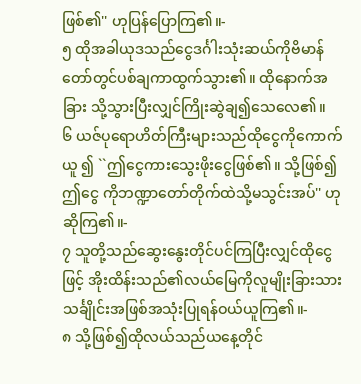ဖြစ်၏'' ဟုပြန်ပြောကြ၏။-
၅ ထိုအခါယုဒသည်ငွေဒင်္ဂါးသုံးဆယ်ကိုဗိမာန် တော်တွင်ပစ်ချကာထွက်သွား၏။ ထိုနောက်အခြား သို့သွားပြီးလျှင်ကြိုးဆွဲချ၍သေလေ၏။
၆ ယဇ်ပုရောဟိတ်ကြီးများသည်ထိုငွေကိုကောက်ယူ ၍ ``ဤငွေကားသွေးဖိုးငွေဖြစ်၏။ သို့ဖြစ်၍ဤငွေ ကိုဘဏ္ဍာတော်တိုက်ထဲသို့မသွင်းအပ်'' ဟုဆိုကြ၏။-
၇ သူတို့သည်ဆွေးနွေးတိုင်ပင်ကြပြီးလျှင်ထိုငွေ ဖြင့် အိုးထိန်းသည်၏လယ်မြေကိုလူမျိုးခြားသား သင်္ချိုင်းအဖြစ်အသုံးပြုရန်ဝယ်ယူကြ၏။-
၈ သို့ဖြစ်၍ထိုလယ်သည်ယနေ့တိုင်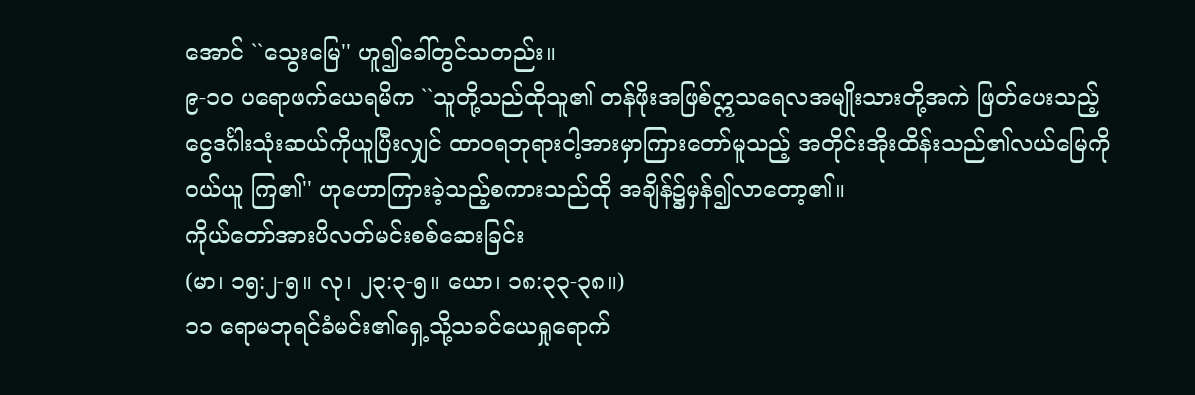အောင် ``သွေးမြေ'' ဟူ၍ခေါ်တွင်သတည်း။
၉-၁၀ ပရောဖက်ယေရမိက ``သူတို့သည်ထိုသူ၏ တန်ဖိုးအဖြစ်ဣသရေလအမျိုးသားတို့အကဲ ဖြတ်ပေးသည့်ငွေဒင်္ဂါးသုံးဆယ်ကိုယူပြီးလျှင် ထာဝရဘုရားငါ့အားမှာကြားတော်မူသည့် အတိုင်းအိုးထိန်းသည်၏လယ်မြေကိုဝယ်ယူ ကြ၏'' ဟုဟောကြားခဲ့သည့်စကားသည်ထို အချိန်၌မှန်၍လာတော့၏။
ကိုယ်တော်အားပိလတ်မင်းစစ်ဆေးခြင်း
(မာ၊ ၁၅:၂-၅။ လု၊ ၂၃:၃-၅။ ယော၊ ၁၈:၃၃-၃၈။)
၁၁ ရောမဘုရင်ခံမင်း၏ရှေ့သို့သခင်ယေရှုရောက်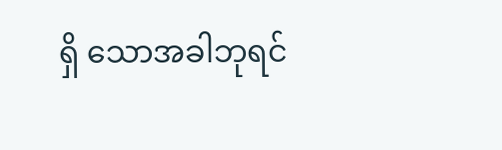ရှိ သောအခါဘုရင်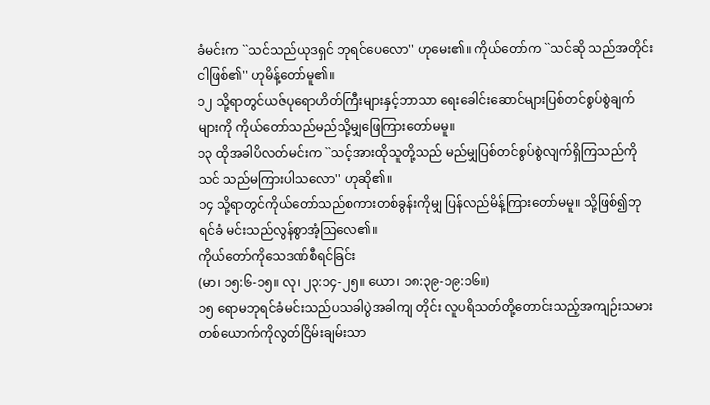ခံမင်းက ``သင်သည်ယုဒရှင် ဘုရင်ပေလော'' ဟုမေး၏။ ကိုယ်တော်က ``သင်ဆို သည်အတိုင်းငါဖြစ်၏'' ဟုမိန့်တော်မူ၏။
၁၂ သို့ရာတွင်ယဇ်ပုရောဟိတ်ကြီးများနှင့်ဘာသာ ရေးခေါင်းဆောင်များပြစ်တင်စွပ်စွဲချက်များကို ကိုယ်တော်သည်မည်သို့မျှဖြေကြားတော်မမူ။
၁၃ ထိုအခါပိလတ်မင်းက ``သင့်အားထိုသူတို့သည် မည်မျှပြစ်တင်စွပ်စွဲလျက်ရှိကြသည်ကိုသင် သည်မကြားပါသလော'' ဟုဆို၏။
၁၄ သို့ရာတွင်ကိုယ်တော်သည်စကားတစ်ခွန်းကိုမျှ ပြန်လည်မိန့်ကြားတော်မမူ။ သို့ဖြစ်၍ဘုရင်ခံ မင်းသည်လွန်စွာအံ့သြလေ၏။
ကိုယ်တော်ကိုသေဒဏ်စီရင်ခြင်း
(မာ၊ ၁၅:၆-၁၅။ လု၊ ၂၃:၁၄-၂၅။ ယော၊ ၁၈:၃၉-၁၉:၁၆။)
၁၅ ရောမဘုရင်ခံမင်းသည်ပသခါပွဲအခါကျ တိုင်း လူပရိသတ်တို့တောင်းသည့်အကျဉ်းသမား တစ်ယောက်ကိုလွတ်ငြိမ်းချမ်းသာ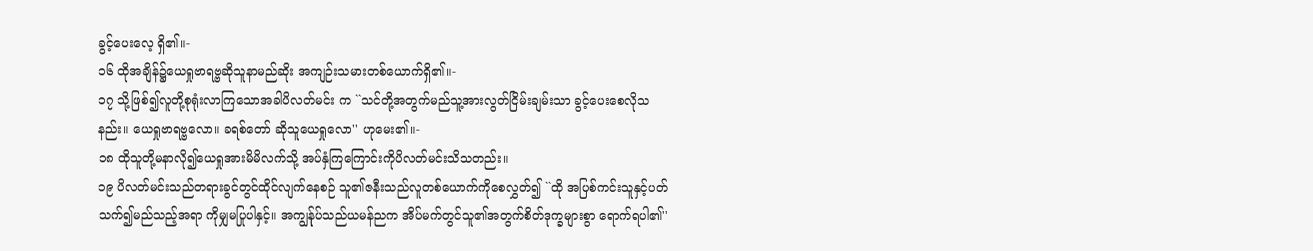ခွင့်ပေးလေ့ ရှိ၏။-
၁၆ ထိုအချိန်၌ယေရှုဗာရဗ္ဗဆိုသူနာမည်ဆိုး အကျဉ်းသမားတစ်ယောက်ရှိ၏။-
၁၇ သို့ဖြစ်၍လူတို့စုရုံးလာကြသောအခါပိလတ်မင်း က ``သင်တို့အတွက်မည်သူ့အားလွတ်ငြိမ်းချမ်းသာ ခွင့်ပေးစေလိုသနည်း။ ယေရှုဗာရဗ္ဗလော။ ခရစ်တော် ဆိုသူယေရှုလော'' ဟုမေး၏။-
၁၈ ထိုသူတို့မနာလို၍ယေရှုအားမိမိလက်သို့ အပ်နှံကြကြောင်းကိုပိလတ်မင်းသိသတည်း။
၁၉ ပိလတ်မင်းသည်တရားခွင်တွင်ထိုင်လျက်နေစဉ် သူ၏ဇနီးသည်လူတစ်ယောက်ကိုစေလွှတ်၍ ``ထို အပြစ်ကင်းသူနှင့်ပတ်သက်၍မည်သည့်အရာ ကိုမျှမပြုပါနှင့်။ အကျွန်ုပ်သည်ယမန်ညက အိပ်မက်တွင်သူ၏အတွက်စိတ်ဒုက္ခများစွာ ရောက်ရပါ၏''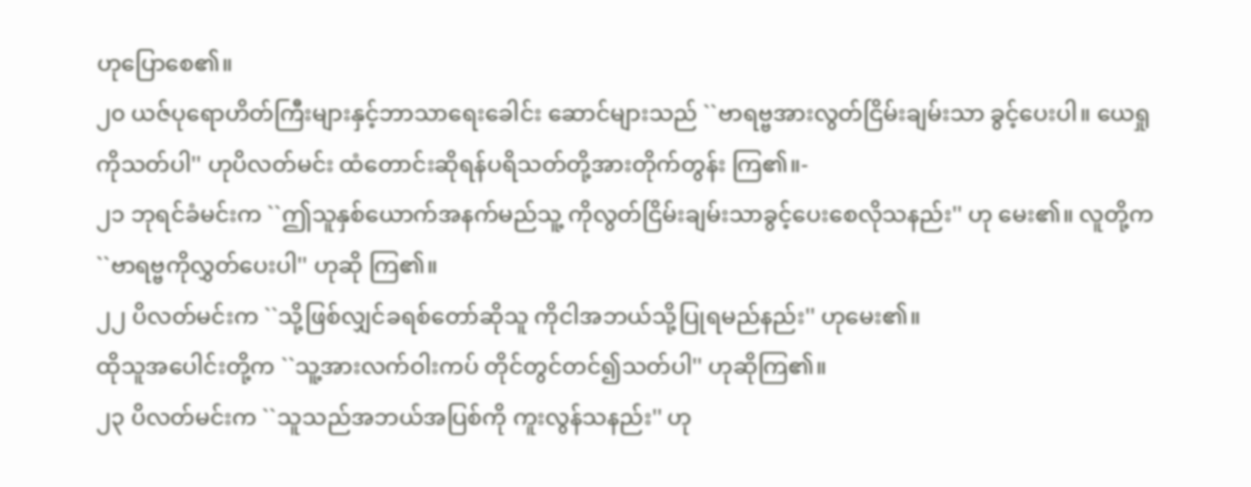ဟုပြောစေ၏။
၂၀ ယဇ်ပုရောဟိတ်ကြီးများနှင့်ဘာသာရေးခေါင်း ဆောင်များသည် ``ဗာရဗ္ဗအားလွတ်ငြိမ်းချမ်းသာ ခွင့်ပေးပါ။ ယေရှုကိုသတ်ပါ'' ဟုပိလတ်မင်း ထံတောင်းဆိုရန်ပရိသတ်တို့အားတိုက်တွန်း ကြ၏။-
၂၁ ဘုရင်ခံမင်းက ``ဤသူနှစ်ယောက်အနက်မည်သူ့ ကိုလွတ်ငြိမ်းချမ်းသာခွင့်ပေးစေလိုသနည်း'' ဟု မေး၏။ လူတို့က ``ဗာရဗ္ဗကိုလွှတ်ပေးပါ'' ဟုဆို ကြ၏။
၂၂ ပိလတ်မင်းက ``သို့ဖြစ်လျှင်ခရစ်တော်ဆိုသူ ကိုငါအဘယ်သို့ပြုရမည်နည်း'' ဟုမေး၏။
ထိုသူအပေါင်းတို့က ``သူ့အားလက်ဝါးကပ် တိုင်တွင်တင်၍သတ်ပါ'' ဟုဆိုကြ၏။
၂၃ ပိလတ်မင်းက ``သူသည်အဘယ်အပြစ်ကို ကူးလွန်သနည်း'' ဟု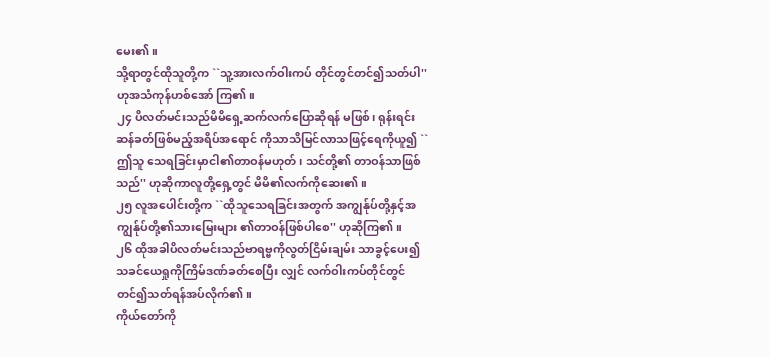မေး၏။
သို့ရာတွင်ထိုသူတို့က ``သူ့အားလက်ဝါးကပ် တိုင်တွင်တင်၍သတ်ပါ'' ဟုအသံကုန်ဟစ်အော် ကြ၏။
၂၄ ပိလတ်မင်းသည်မိမိရှေ့ဆက်လက်ပြောဆိုရန် မဖြစ်၊ ရုန်းရင်းဆန်ခတ်ဖြစ်မည့်အရိပ်အရောင် ကိုသာသိမြင်လာသဖြင့်ရေကိုယူ၍ ``ဤသူ သေရခြင်းမှာငါ၏တာဝန်မဟုတ်၊ သင်တို့၏ တာဝန်သာဖြစ်သည်'' ဟုဆိုကာလူတို့ရှေ့တွင် မိမိ၏လက်ကိုဆေး၏။
၂၅ လူအပေါင်းတို့က ``ထိုသူသေရခြင်းအတွက် အကျွန်ုပ်တို့နှင့်အကျွန်ုပ်တို့၏သားမြေးများ ၏တာဝန်ဖြစ်ပါစေ'' ဟုဆိုကြ၏။
၂၆ ထိုအခါပိလတ်မင်းသည်ဗာရဗ္ဗကိုလွတ်ငြိမ်းချမ်း သာခွင့်ပေး၍သခင်ယေရှုကိုကြိမ်ဒဏ်ခတ်စေပြီး လျှင် လက်ဝါးကပ်တိုင်တွင်တင်၍သတ်ရန်အပ်လိုက်၏။
ကိုယ်တော်ကို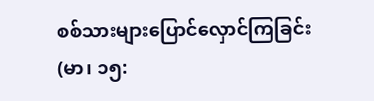စစ်သားများပြောင်လှောင်ကြခြင်း
(မာ၊ ၁၅: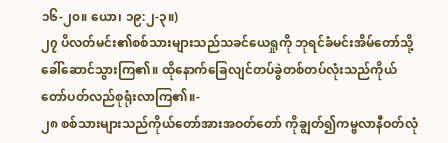၁၆-၂၀။ ယော၊ ၁၉:၂-၃။)
၂၇ ပိလတ်မင်း၏စစ်သားများသည်သခင်ယေရှုကို ဘုရင်ခံမင်းအိမ်တော်သို့ခေါ်ဆောင်သွားကြ၏။ ထိုနောက်ခြေလျင်တပ်ခွဲတစ်တပ်လုံးသည်ကိုယ် တော်ပတ်လည်စုရုံးလာကြ၏။-
၂၈ စစ်သားများသည်ကိုယ်တော်အားအဝတ်တော် ကိုချွတ်၍ကမ္ဗလာနီဝတ်လုံ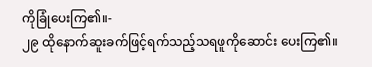ကိုခြုံပေးကြ၏။-
၂၉ ထိုနောက်ဆူးခက်ဖြင့်ရက်သည့်သရဖူကိုဆောင်း ပေးကြ၏။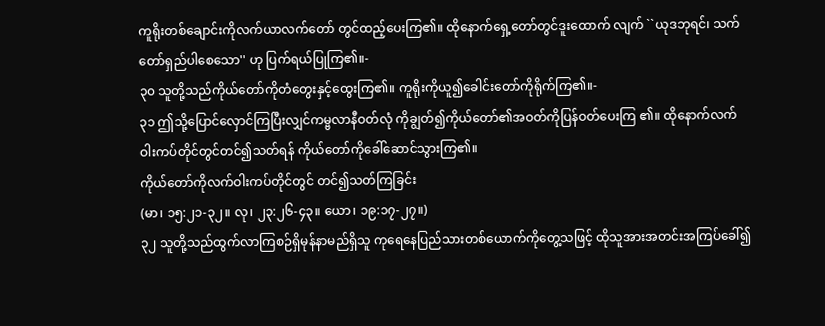ကူရိုးတစ်ချောင်းကိုလက်ယာလက်တော် တွင်ထည့်ပေးကြ၏။ ထိုနောက်ရှေ့တော်တွင်ဒူးထောက် လျက် ``ယုဒဘုရင်၊ သက်တော်ရှည်ပါစေသော'' ဟု ပြက်ရယ်ပြုကြ၏။-
၃၀ သူတို့သည်ကိုယ်တော်ကိုတံတွေးနှင့်ထွေးကြ၏။ ကူရိုးကိုယူ၍ခေါင်းတော်ကိုရိုက်ကြ၏။-
၃၁ ဤသို့ပြောင်လှောင်ကြပြီးလျှင်ကမ္ဗလာနီဝတ်လုံ ကိုချွတ်၍ကိုယ်တော်၏အဝတ်ကိုပြန်ဝတ်ပေးကြ ၏။ ထိုနောက်လက်ဝါးကပ်တိုင်တွင်တင်၍သတ်ရန် ကိုယ်တော်ကိုခေါ်ဆောင်သွားကြ၏။
ကိုယ်တော်ကိုလက်ဝါးကပ်တိုင်တွင် တင်၍သတ်ကြခြင်း
(မာ၊ ၁၅:၂၁-၃၂။ လု၊ ၂၃:၂၆-၄၃။ ယော၊ ၁၉:၁၇-၂၇။)
၃၂ သူတို့သည်ထွက်လာကြစဉ်ရှိမုန်နာမည်ရှိသူ ကုရေနေပြည်သားတစ်ယောက်ကိုတွေ့သဖြင့် ထိုသူအားအတင်းအကြပ်ခေါ်၍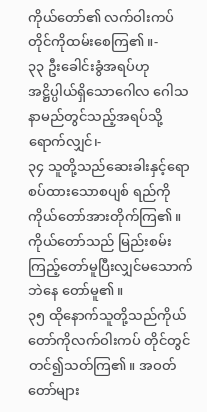ကိုယ်တော်၏ လက်ဝါးကပ်တိုင်ကိုထမ်းစေကြ၏။-
၃၃ ဦးခေါင်းခွံအရပ်ဟုအဋ္ဌိပ္ပါယ်ရှိသောဂေါလ ဂေါသနာမည်တွင်သည့်အရပ်သို့ရောက်လျှင်၊-
၃၄ သူတို့သည်ဆေးခါးနှင့်ရောစပ်ထားသောစပျစ် ရည်ကိုကိုယ်တော်အားတိုက်ကြ၏။ ကိုယ်တော်သည် မြည်းစမ်းကြည့်တော်မူပြီးလျှင်မသောက်ဘဲနေ တော်မူ၏။
၃၅ ထိုနောက်သူတို့သည်ကိုယ်တော်ကိုလက်ဝါးကပ် တိုင်တွင်တင်၍သတ်ကြ၏။ အဝတ်တော်များ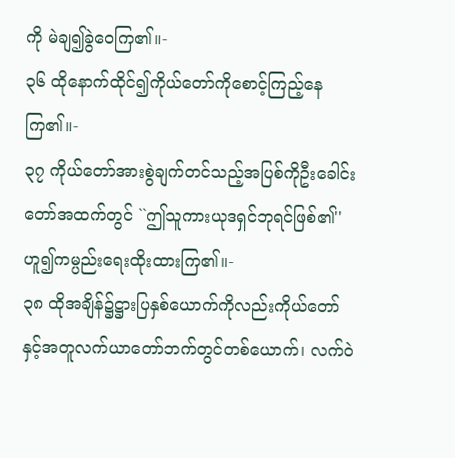ကို မဲချ၍ခွဲဝေကြ၏။-
၃၆ ထိုနောက်ထိုင်၍ကိုယ်တော်ကိုစောင့်ကြည့်နေကြ၏။-
၃၇ ကိုယ်တော်အားစွဲချက်တင်သည့်အပြစ်ကိုဦးခေါင်း တော်အထက်တွင် ``ဤသူကားယုဒရှင်ဘုရင်ဖြစ်၏'' ဟူ၍ကမ္ပည်းရေးထိုးထားကြ၏။-
၃၈ ထိုအချိန်၌ဋ္ဌားပြနှစ်ယောက်ကိုလည်းကိုယ်တော် နှင့်အတူလက်ယာတော်ဘက်တွင်တစ်ယောက်၊ လက်ဝဲ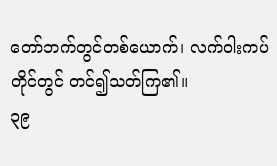တော်ဘက်တွင်တစ်ယောက်၊ လက်ဝါးကပ်တိုင်တွင် တင်၍သတ်ကြ၏။
၃၉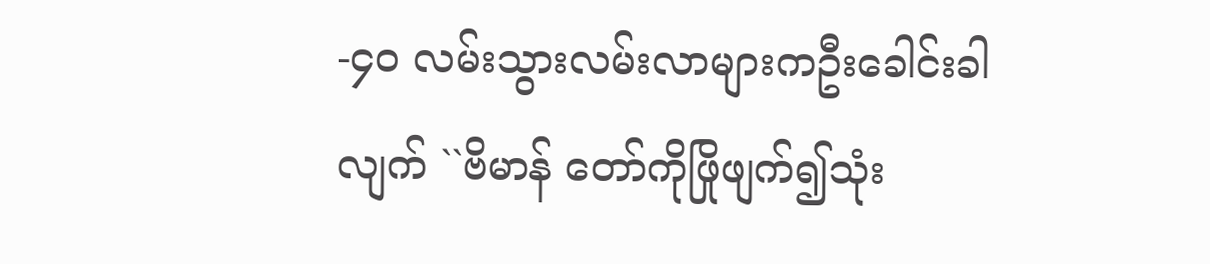-၄၀ လမ်းသွားလမ်းလာများကဦးခေါင်းခါလျက် ``ဗိမာန် တော်ကိုဖြိုဖျက်၍သုံး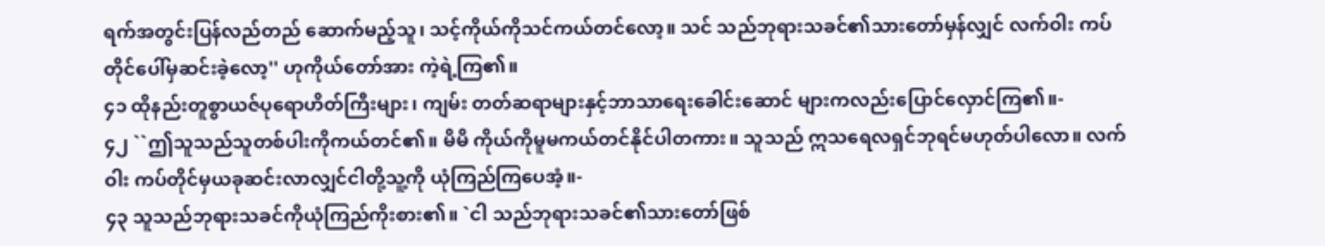ရက်အတွင်းပြန်လည်တည် ဆောက်မည့်သူ၊ သင့်ကိုယ်ကိုသင်ကယ်တင်လော့။ သင် သည်ဘုရားသခင်၏သားတော်မှန်လျှင် လက်ဝါး ကပ်တိုင်ပေါ်မှဆင်းခဲ့လော့'' ဟုကိုယ်တော်အား ကဲ့ရဲ့ကြ၏။
၄၁ ထိုနည်းတူစွာယဇ်ပုရောဟိတ်ကြီးများ၊ ကျမ်း တတ်ဆရာများနှင့်ဘာသာရေးခေါင်းဆောင် များကလည်းပြောင်လှောင်ကြ၏။-
၄၂ ``ဤသူသည်သူတစ်ပါးကိုကယ်တင်၏။ မိမိ ကိုယ်ကိုမူမကယ်တင်နိုင်ပါတကား။ သူသည် ဣသရေလရှင်ဘုရင်မဟုတ်ပါလော။ လက်ဝါး ကပ်တိုင်မှယခုဆင်းလာလျှင်ငါတို့သူ့ကို ယုံကြည်ကြပေအံ့။-
၄၃ သူသည်ဘုရားသခင်ကိုယုံကြည်ကိုးစား၏။ `ငါ သည်ဘုရားသခင်၏သားတော်ဖြစ်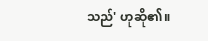သည်' ဟုဆို၏။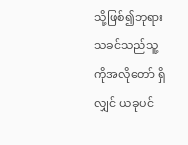သို့ဖြစ်၍ဘုရားသခင်သည်သူ့ကိုအလိုတော် ရှိလျှင် ယခုပင်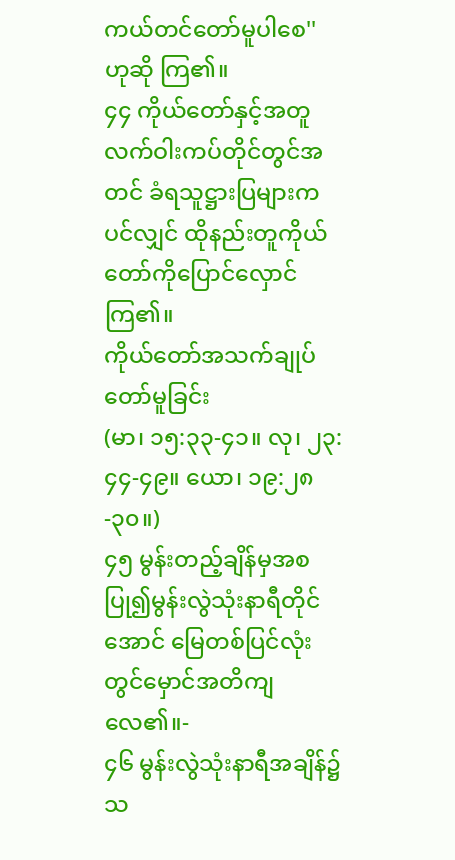ကယ်တင်တော်မူပါစေ'' ဟုဆို ကြ၏။
၄၄ ကိုယ်တော်နှင့်အတူလက်ဝါးကပ်တိုင်တွင်အတင် ခံရသူဋ္ဌားပြများကပင်လျှင် ထိုနည်းတူကိုယ် တော်ကိုပြောင်လှောင်ကြ၏။
ကိုယ်တော်အသက်ချုပ်တော်မူခြင်း
(မာ၊ ၁၅:၃၃-၄၁။ လု၊ ၂၃:၄၄-၄၉။ ယော၊ ၁၉:၂၈-၃၀။)
၄၅ မွန်းတည့်ချိန်မှအစပြု၍မွန်းလွဲသုံးနာရီတိုင် အောင် မြေတစ်ပြင်လုံးတွင်မှောင်အတိကျလေ၏။-
၄၆ မွန်းလွဲသုံးနာရီအချိန်၌သ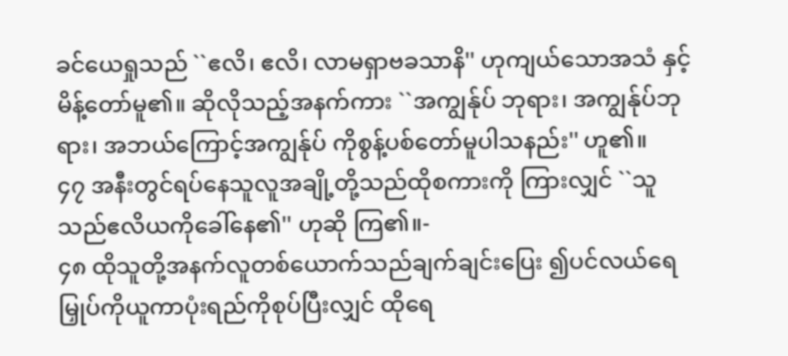ခင်ယေရှုသည် ``ဧလိ၊ ဧလိ၊ လာမရှာဗခသာနိ'' ဟုကျယ်သောအသံ နှင့်မိန့်တော်မူ၏။ ဆိုလိုသည့်အနက်ကား ``အကျွန်ုပ် ဘုရား၊ အကျွန်ုပ်ဘုရား၊ အဘယ်ကြောင့်အကျွန်ုပ် ကိုစွန့်ပစ်တော်မူပါသနည်း'' ဟူ၏။
၄၇ အနီးတွင်ရပ်နေသူလူအချို့တို့သည်ထိုစကားကို ကြားလျှင် ``သူသည်ဧလိယကိုခေါ်နေ၏'' ဟုဆို ကြ၏။-
၄၈ ထိုသူတို့အနက်လူတစ်ယောက်သည်ချက်ချင်းပြေး ၍ပင်လယ်ရေမြှုပ်ကိုယူကာပုံးရည်ကိုစုပ်ပြီးလျှင် ထိုရေ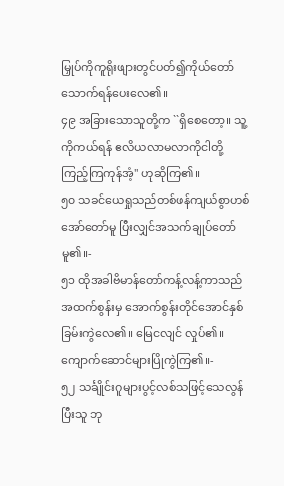မြှုပ်ကိုကူရိုးဖျားတွင်ပတ်၍ကိုယ်တော် သောက်ရန်ပေးလေ၏။
၄၉ အခြားသောသူတို့က ``ရှိစေတော့။ သူ့ကိုကယ်ရန် ဧလိယလာမလာကိုငါတို့ကြည့်ကြကုန်အံ့'' ဟုဆိုကြ၏။
၅၀ သခင်ယေရှုသည်တစ်ဖန်ကျယ်စွာဟစ်အော်တော်မူ ပြီးလျှင်အသက်ချုပ်တော်မူ၏။-
၅၁ ထိုအခါဗိမာန်တော်ကန့်လန့်ကာသည်အထက်စွန်းမှ အောက်စွန်းတိုင်အောင်နှစ်ခြမ်းကွဲလေ၏။ မြေငလျင် လှုပ်၏။ ကျောက်ဆောင်များပြိုကွဲကြ၏။-
၅၂ သင်္ချိုင်းဂူများပွင့်လစ်သဖြင့်သေလွန်ပြီးသူ ဘု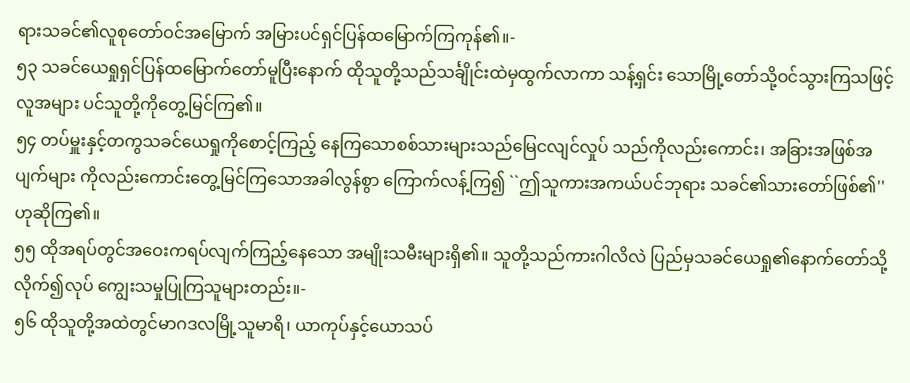ရားသခင်၏လူစုတော်ဝင်အမြောက် အမြားပင်ရှင်ပြန်ထမြောက်ကြကုန်၏။-
၅၃ သခင်ယေရှုရှင်ပြန်ထမြောက်တော်မူပြီးနောက် ထိုသူတို့သည်သင်္ချိုင်းထဲမှထွက်လာကာ သန့်ရှင်း သောမြို့တော်သို့ဝင်သွားကြသဖြင့်လူအများ ပင်သူတို့ကိုတွေ့မြင်ကြ၏။
၅၄ တပ်မှူးနှင့်တကွသခင်ယေရှုကိုစောင့်ကြည့် နေကြသောစစ်သားများသည်မြေငလျင်လှုပ် သည်ကိုလည်းကောင်း၊ အခြားအဖြစ်အပျက်များ ကိုလည်းကောင်းတွေ့မြင်ကြသောအခါလွန်စွာ ကြောက်လန့်ကြ၍ ``ဤသူကားအကယ်ပင်ဘုရား သခင်၏သားတော်ဖြစ်၏'' ဟုဆိုကြ၏။
၅၅ ထိုအရပ်တွင်အဝေးကရပ်လျက်ကြည့်နေသော အမျိုးသမီးများရှိ၏။ သူတို့သည်ကားဂါလိလဲ ပြည်မှသခင်ယေရှု၏နောက်တော်သို့လိုက်၍လုပ် ကျွေးသမှုပြုကြသူများတည်း။-
၅၆ ထိုသူတို့အထဲတွင်မာဂဒလမြို့သူမာရိ၊ ယာကုပ်နှင့်ယောသပ်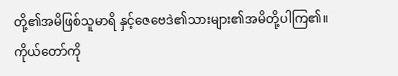တို့၏အမိဖြစ်သူမာရိ နှင့်ဇေဗေဒဲ၏သားများ၏အမိတို့ပါကြ၏။
ကိုယ်တော်ကို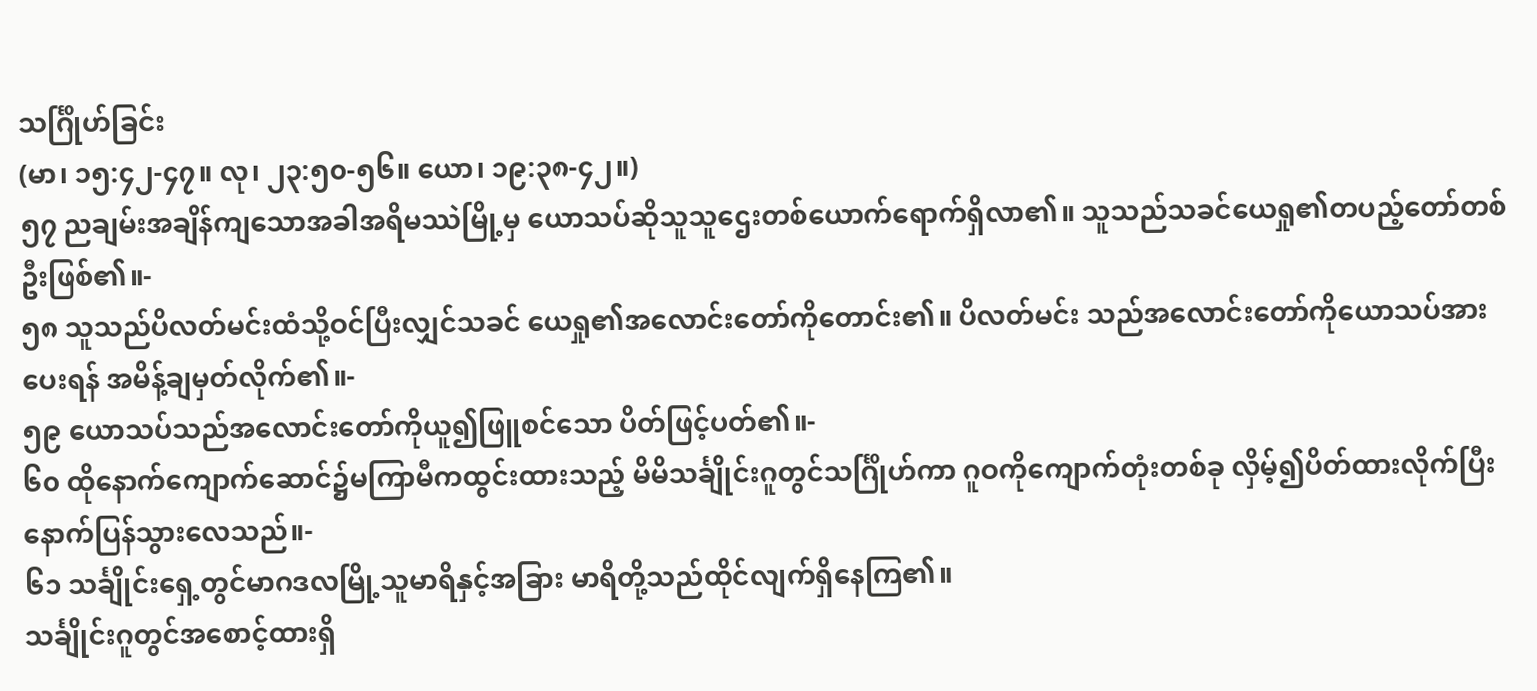သင်္ဂြိုဟ်ခြင်း
(မာ၊ ၁၅:၄၂-၄၇။ လု၊ ၂၃:၅၀-၅၆။ ယော၊ ၁၉:၃၈-၄၂။)
၅၇ ညချမ်းအချိန်ကျသောအခါအရိမဿဲမြို့မှ ယောသပ်ဆိုသူသူဌေးတစ်ယောက်ရောက်ရှိလာ၏။ သူသည်သခင်ယေရှု၏တပည့်တော်တစ်ဦးဖြစ်၏။-
၅၈ သူသည်ပိလတ်မင်းထံသို့ဝင်ပြီးလျှင်သခင် ယေရှု၏အလောင်းတော်ကိုတောင်း၏။ ပိလတ်မင်း သည်အလောင်းတော်ကိုယောသပ်အားပေးရန် အမိန့်ချမှတ်လိုက်၏။-
၅၉ ယောသပ်သည်အလောင်းတော်ကိုယူ၍ဖြူစင်သော ပိတ်ဖြင့်ပတ်၏။-
၆၀ ထိုနောက်ကျောက်ဆောင်၌မကြာမီကထွင်းထားသည့် မိမိသင်္ချိုင်းဂူတွင်သင်္ဂြိုဟ်ကာ ဂူဝကိုကျောက်တုံးတစ်ခု လှိမ့်၍ပိတ်ထားလိုက်ပြီးနောက်ပြန်သွားလေသည်။-
၆၁ သင်္ချိုင်းရှေ့တွင်မာဂဒလမြို့သူမာရိနှင့်အခြား မာရိတို့သည်ထိုင်လျက်ရှိနေကြ၏။
သင်္ချိုင်းဂူတွင်အစောင့်ထားရှိ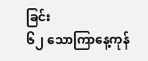ခြင်း
၆၂ သောကြာနေ့ကုန်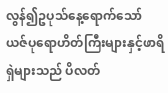လွန်၍ဥပုသ်နေ့ရောက်သော် ယဇ်ပုရောဟိတ်ကြီးများနှင့်ဖာရိရှဲများသည် ပိလတ်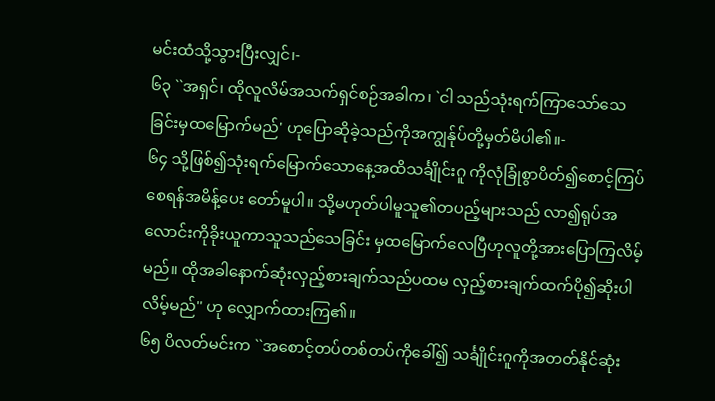မင်းထံသို့သွားပြီးလျှင်၊-
၆၃ ``အရှင်၊ ထိုလူလိမ်အသက်ရှင်စဉ်အခါက၊ `ငါ သည်သုံးရက်ကြာသော်သေခြင်းမှထမြောက်မည်' ဟုပြောဆိုခဲ့သည်ကိုအကျွန်ုပ်တို့မှတ်မိပါ၏။-
၆၄ သို့ဖြစ်၍သုံးရက်မြောက်သောနေ့အထိသင်္ချိုင်းဂူ ကိုလုံခြုံစွာပိတ်၍စောင့်ကြပ်စေရန်အမိန့်ပေး တော်မူပါ။ သို့မဟုတ်ပါမူသူ၏တပည့်များသည် လာ၍ရုပ်အလောင်းကိုခိုးယူကာသူသည်သေခြင်း မှထမြောက်လေပြီဟုလူတို့အားပြောကြလိမ့်မည်။ ထိုအခါနောက်ဆုံးလှည့်စားချက်သည်ပထမ လှည့်စားချက်ထက်ပို၍ဆိုးပါလိမ့်မည်'' ဟု လျှောက်ထားကြ၏။
၆၅ ပိလတ်မင်းက ``အစောင့်တပ်တစ်တပ်ကိုခေါ်၍ သင်္ချိုင်းဂူကိုအတတ်နိုင်ဆုံး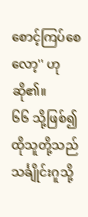စောင့်ကြပ်စေလော့'' ဟုဆို၏။
၆၆ သို့ဖြစ်၍ထိုသူတို့သည် သင်္ချိုင်းဂူသို့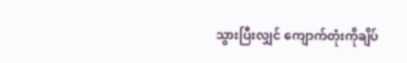သွားပြီးလျှင် ကျောက်တုံးကိုချိပ်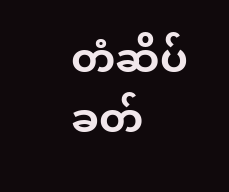တံဆိပ်ခတ်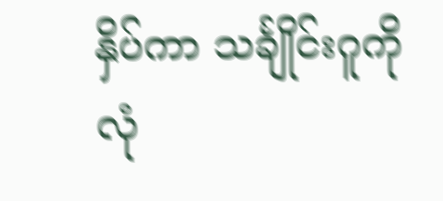နှိပ်ကာ သင်္ချိုင်းဂူကို လုံ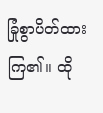ခြုံစွာပိတ်ထားကြ၏။ ထို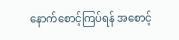နောက်စောင့်ကြပ်ရန် အစောင့်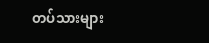တပ်သားများ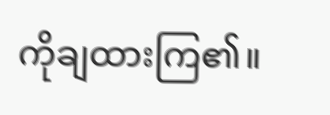ကိုချထားကြ၏။